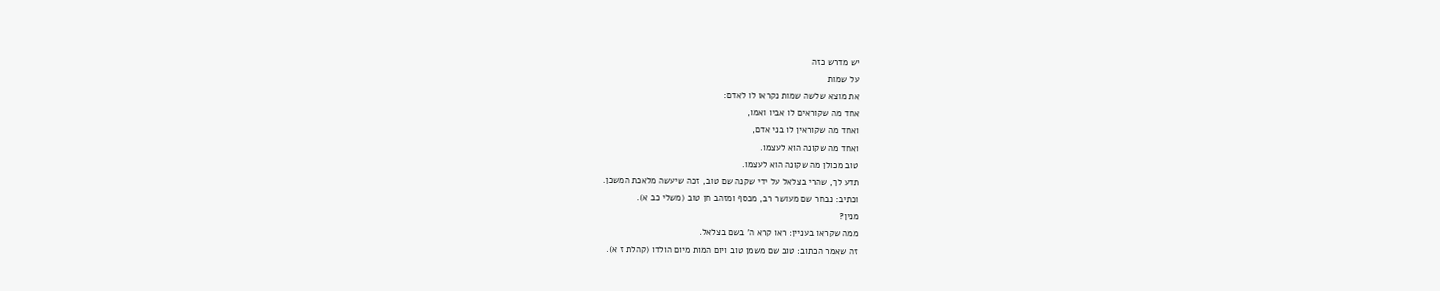יש מדרש כזה
על שמות
את מוצא שלשה שמות נקראו לו לאדם:
אחד מה שקוראים לו אביו ואמו,
ואחד מה שקוראין לו בני אדם,
ואחד מה שקונה הוא לעצמו.
טוב מכולן מה שקונה הוא לעצמו.
תדע לך, שהרי בצלאל על ידי שקנה שם טוב, זכה שיעשה מלאכת המשכן.
וכתיב: נבחר שם מעושר רב, מכסף ומזהב חן טוב (משלי כב א).
מנין?
ממה שקראו בעניין: ראו קרא ה' בשם בצלאל.
זה שאמר הכתוב: טוב שם משמן טוב ויום המות מיום הולדו (קהלת ז א).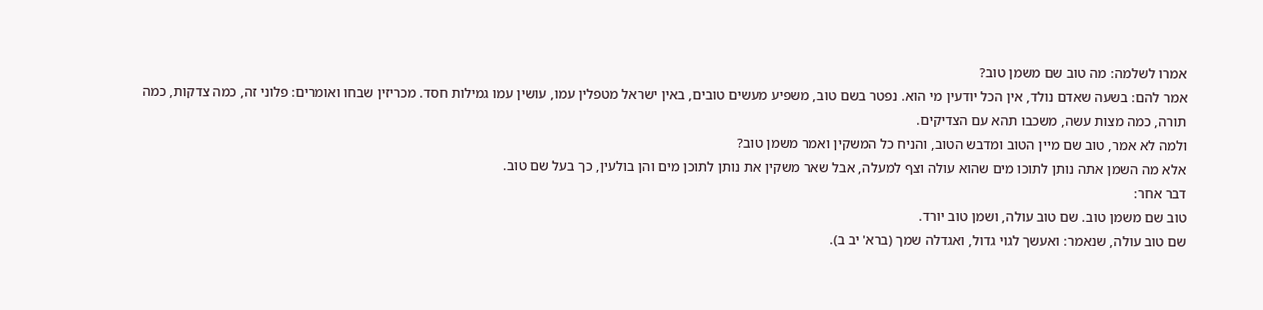אמרו לשלמה: מה טוב שם משמן טוב?
אמר להם: בשעה שאדם נולד, אין הכל יודעין מי הוא. נפטר בשם טוב, משפיע מעשים טובים, באין ישראל מטפלין עמו, עושין עמו גמילות חסד. מכריזין שבחו ואומרים: פלוני זה, כמה צדקות, כמה תורה, כמה מצות עשה, משכבו תהא עם הצדיקים.
ולמה לא אמר, טוב שם מיין הטוב ומדבש הטוב, והניח כל המשקין ואמר משמן טוב?
אלא מה השמן אתה נותן לתוכו מים שהוא עולה וצף למעלה, אבל שאר משקין את נותן לתוכן מים והן בולעין, כך בעל שם טוב.
דבר אחר:
טוב שם משמן טוב. שם טוב עולה, ושמן טוב יורד.
שם טוב עולה, שנאמר: ואעשך לגוי גדול, ואגדלה שמך (ברא' יב ב).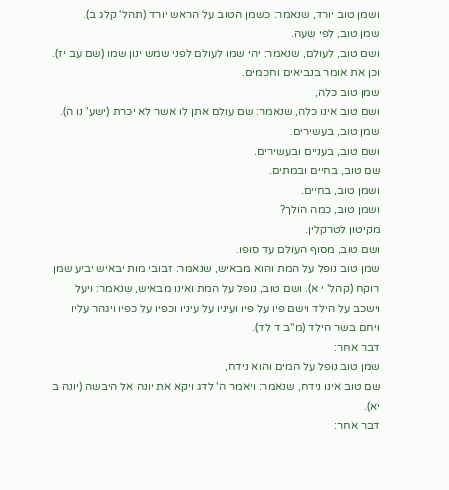ושמן טוב יורד, שנאמר: כשמן הטוב על הראש יורד (תהל' קלג ב).
שמן טוב, לפי שעה.
ושם טוב, לעולם, שנאמר: יהי שמו לעולם לפני שמש ינון שמו (שם עב יז).
וכן את אומר בנביאים וחכמים.
שמן טוב כלה,
ושם טוב אינו כלה, שנאמר: שם עולם אתן לו אשר לא יכרת (ישע' נו ה).
שמן טוב, בעשירים.
ושם טוב, בעניים ובעשירים.
שם טוב, בחיים ובמתים.
ושמן טוב, בחיים.
ושמן טוב, כמה הולך?
מקיטון לטרקלין.
ושם טוב, מסוף העולם עד סופו.
שמן טוב נופל על המת והוא מבאיש, שנאמר: זבובי מות יבאיש יביע שמן רוקח (קהל' י א). ושם טוב, נופל על המת ואינו מבאיש, שנאמר: ויעל וישכב על הילד וישם פיו על פיו ועיניו על עיניו וכפיו על כפיו ויגהר עליו ויחם בשר הילד (מ"ב ד לד).
דבר אחר:
שמן טוב נופל על המים והוא נידח,
שם טוב אינו נידח, שנאמר: ויאמר ה' לדג ויקא את יונה אל היבשה (יונה ב יא).
דבר אחר: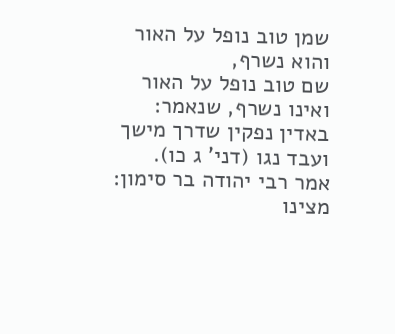שמן טוב נופל על האור והוא נשרף,
שם טוב נופל על האור ואינו נשרף, שנאמר: באדין נפקין שדרך מישך ועבד נגו (דני' ג כו).
אמר רבי יהודה בר סימון:
מצינו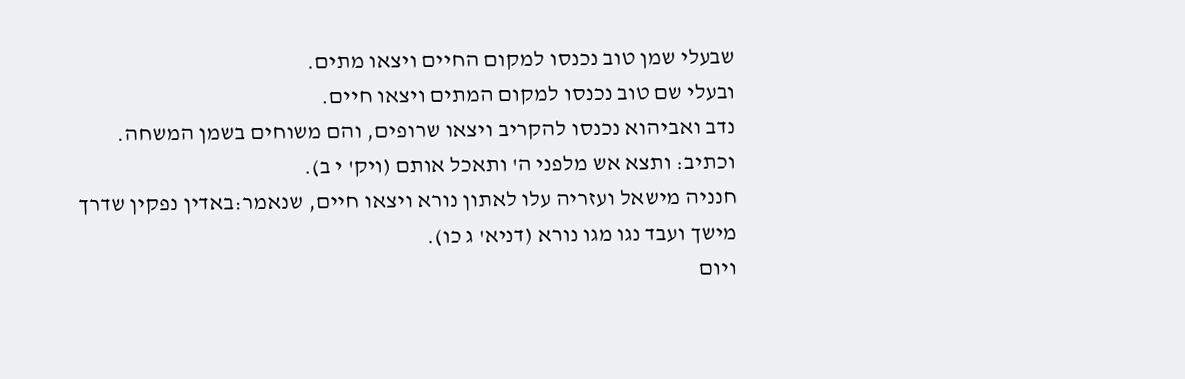שבעלי שמן טוב נכנסו למקום החיים ויצאו מתים.
ובעלי שם טוב נכנסו למקום המתים ויצאו חיים.
נדב ואביהוא נכנסו להקריב ויצאו שרופים, והם משוחים בשמן המשחה.
וכתיב: ותצא אש מלפני ה' ותאכל אותם (ויק' י ב).
חנניה מישאל ועזריה עלו לאתון נורא ויצאו חיים, שנאמר:באדין נפקין שדרך מישך ועבד נגו מגו נורא (דניא' ג כו).
ויום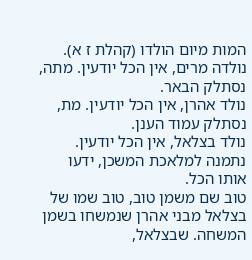המות מיום הולדו (קהלת ז א).
נולדה מרים, אין הכל יודעין. מתה, נסתלק הבאר.
נולד אהרן, אין הכל יודעין. מת, נסתלק עמוד הענן.
נולד בצלאל, אין הכל יודעין. נתמנה למלאכת המשכן, ידעו אותו הכל.
טוב שם משמן טוב, טוב שמו של בצלאל מבני אהרן שנמשחו בשמן המשחה. שבצלאל,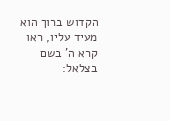הקדוש ברוך הוא מעיד עליו, ראו קרא ה' בשם בצלאל: